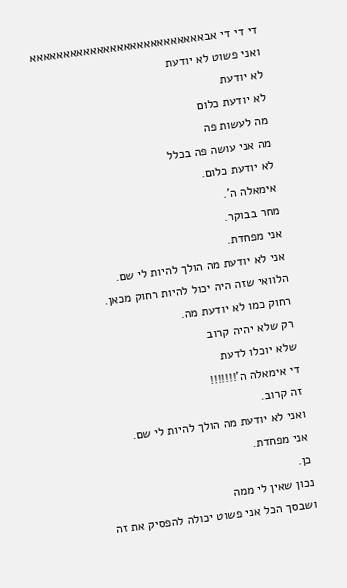די די די אבאאאאאאאאאאאאאאאאאאאאאאאאאא
ואני פשוט לא יודעת
לא יודעת
לא יודעת כלום
מה לעשות פה
מה אני עושה פה בכלל
לא יודעת כלום.
אימאלה ה'.
מחר בבוקר.
אני מפחדת.
אני לא יודעת מה הולך להיות לי שם.
הלוואי שזה היה יכול להיות רחוק מכאן.
רחוק כמו לא יודעת מה.
רק שלא יהיה קרוב
שלא יוכלו לדעת
די אימאלה ה'!!!!!!!
זה קרוב.
ואני לא יודעת מה הולך להיות לי שם.
אני מפחדת.
כן.
נכון שאין לי ממה
ושבסך הכל אני פשוט יכולה להפסיק את זה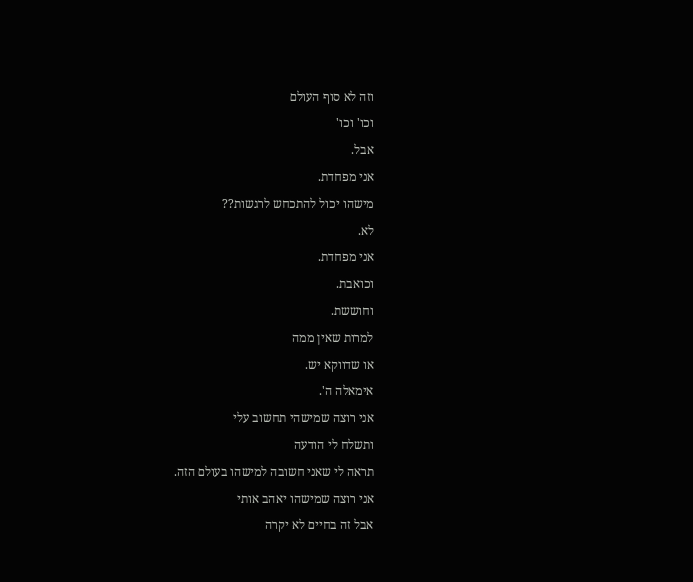וזה לא סוף העולם
וכו' וכו'
אבל.
אני מפחדת.
מישהו יכול להתכחש לרגשות??
לא.
אני מפחדת.
וכואבת.
וחוששת.
למרות שאין ממה
או שדווקא יש.
אימאלה ה'.
אני רוצה שמישהי תחשוב עלי
ותשלח לי הודעה
תראה לי שאני חשובה למישהו בעולם הזה.
אני רוצה שמישהו יאהב אותי
אבל זה בחיים לא יקרה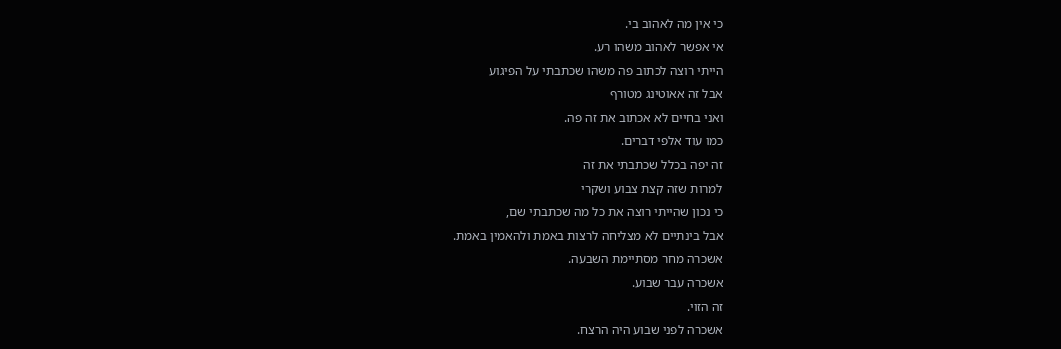כי אין מה לאהוב בי.
אי אפשר לאהוב משהו רע.
הייתי רוצה לכתוב פה משהו שכתבתי על הפיגוע
אבל זה אאוטינג מטורף
ואני בחיים לא אכתוב את זה פה.
כמו עוד אלפי דברים.
זה יפה בכלל שכתבתי את זה
למרות שזה קצת צבוע ושקרי
כי נכון שהייתי רוצה את כל מה שכתבתי שם,
אבל בינתיים לא מצליחה לרצות באמת ולהאמין באמת.
אשכרה מחר מסתיימת השבעה.
אשכרה עבר שבוע.
זה הזוי.
אשכרה לפני שבוע היה הרצח.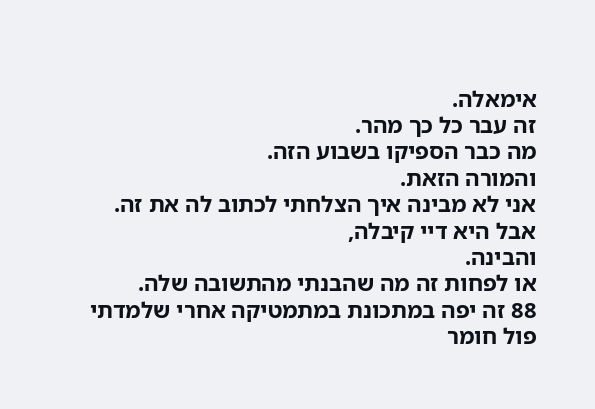אימאלה.
זה עבר כל כך מהר.
מה כבר הספיקו בשבוע הזה.
והמורה הזאת.
אני לא מבינה איך הצלחתי לכתוב לה את זה.
אבל היא דיי קיבלה,
והבינה.
או לפחות זה מה שהבנתי מהתשובה שלה.
88 זה יפה במתכונת במתמטיקה אחרי שלמדתי פול חומר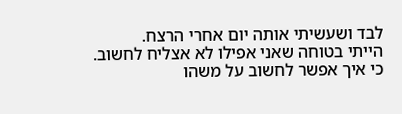לבד ושעשיתי אותה יום אחרי הרצח.
הייתי בטוחה שאני אפילו לא אצליח לחשוב.
כי איך אפשר לחשוב על משהו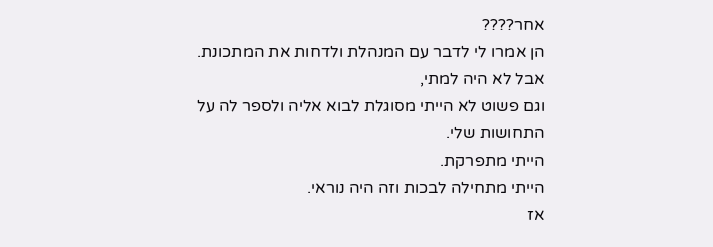אחר????
הן אמרו לי לדבר עם המנהלת ולדחות את המתכונת.
אבל לא היה למתי,
וגם פשוט לא הייתי מסוגלת לבוא אליה ולספר לה על התחושות שלי.
הייתי מתפרקת.
הייתי מתחילה לבכות וזה היה נוראי.
אז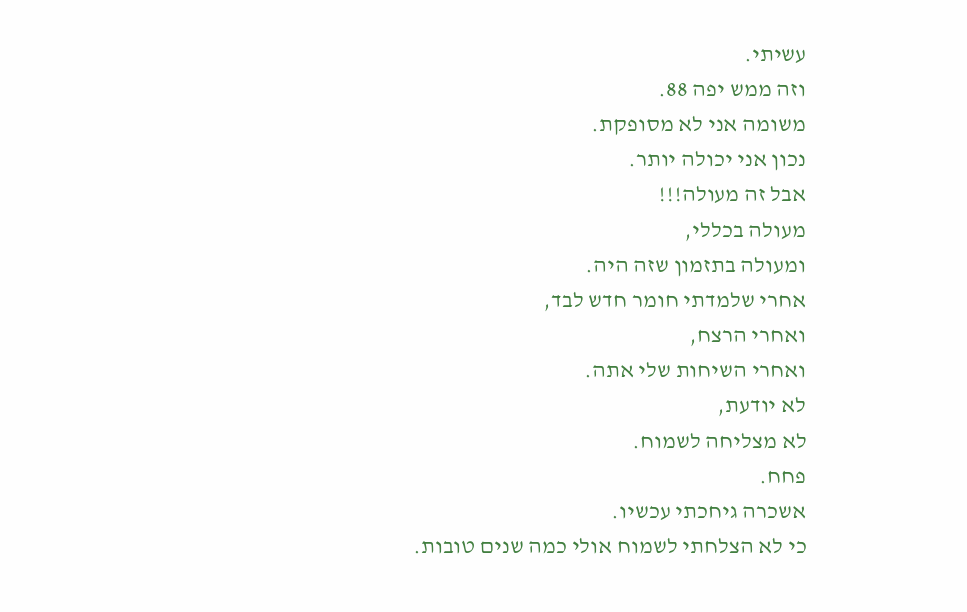עשיתי.
וזה ממש יפה 88.
משומה אני לא מסופקת.
נכון אני יכולה יותר.
אבל זה מעולה!!!
מעולה בכללי,
ומעולה בתזמון שזה היה.
אחרי שלמדתי חומר חדש לבד,
ואחרי הרצח,
ואחרי השיחות שלי אתה.
לא יודעת,
לא מצליחה לשמוח.
פחח.
אשכרה גיחכתי עכשיו.
כי לא הצלחתי לשמוח אולי כמה שנים טובות.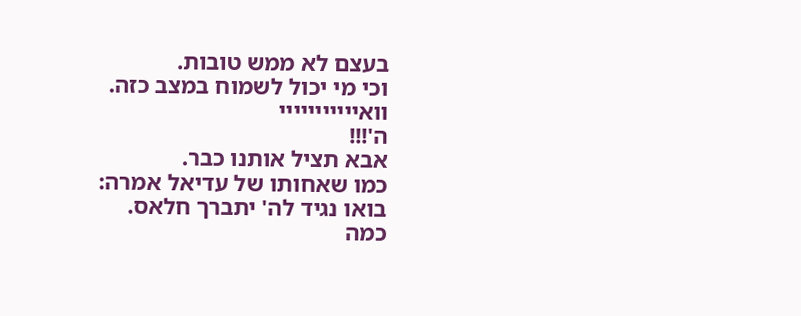בעצם לא ממש טובות.
וכי מי יכול לשמוח במצב כזה.
וואייייייייייי
ה'!!!
אבא תציל אותנו כבר.
כמו שאחותו של עדיאל אמרה:
בואו נגיד לה' יתברך חלאס.
כמה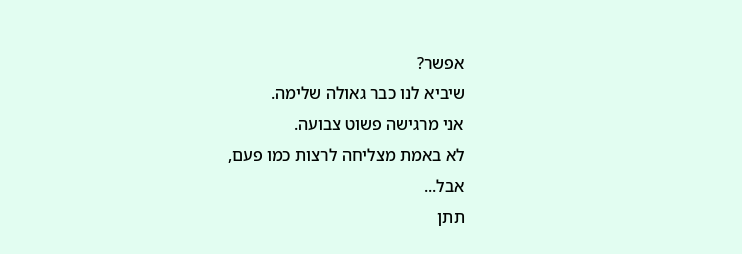אפשר?
שיביא לנו כבר גאולה שלימה.
אני מרגישה פשוט צבועה.
לא באמת מצליחה לרצות כמו פעם,
אבל...
תתן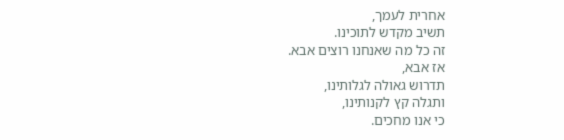אחרית לעמך,
תשיב מקדש לתוכינו.
זה כל מה שאנחנו רוצים אבא.
אז אבא,
תדרוש גאולה לגלותינו,
ותגלה קץ לקנותינו,
כי אנו מחכים.